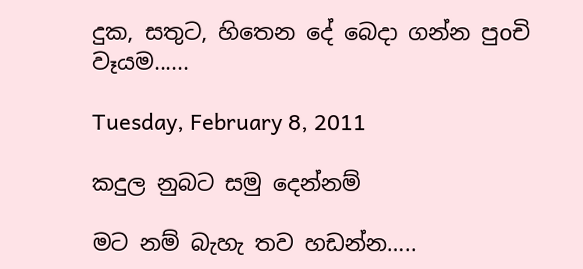දුක, සතුට, හිතෙන දේ බෙදා ගන්න පුoචි වෑයම......

Tuesday, February 8, 2011

කදුල නුබට සමු දෙන්නම්

මට නම් බැහැ තව හඩන්න…..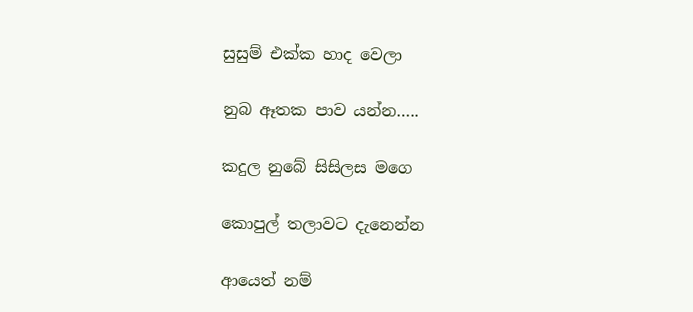සුසුම් එක්ක හාද වෙලා

නුබ ඈතක පාව යන්න…..

කදුල නුබේ සිසිලස මගෙ

කොපුල් තලාවට දැනෙන්න

ආයෙත් නම්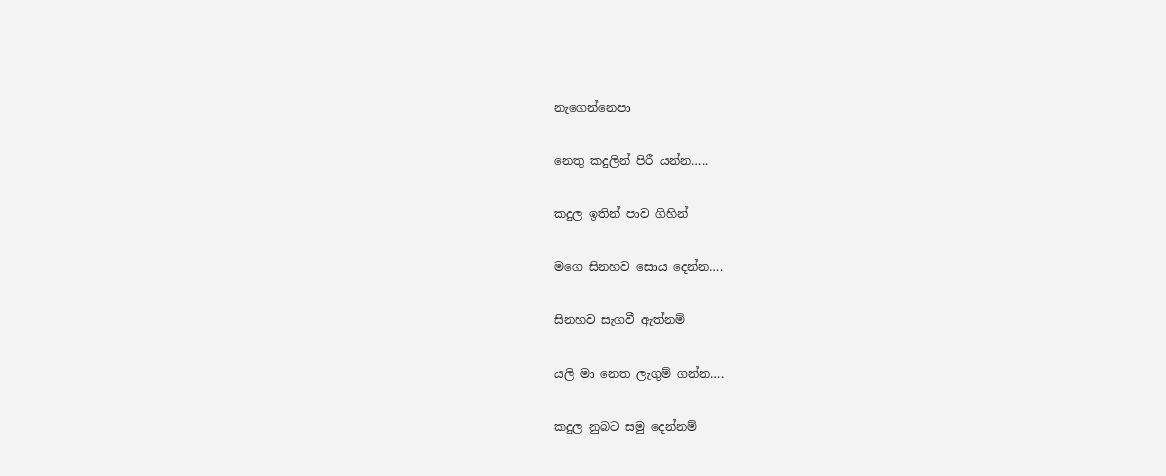නැගෙන්නෙපා

නෙතු කදුලින් පිරී යන්න…..

කදුල ඉතින් පාව ගිහින්

මගෙ සිනහව සොය දෙන්න….

සිනහව සැගවී ඇත්නම්

යලි මා නෙත ලැගුම් ගන්න….

කදුල නුබට සමු දෙන්නම්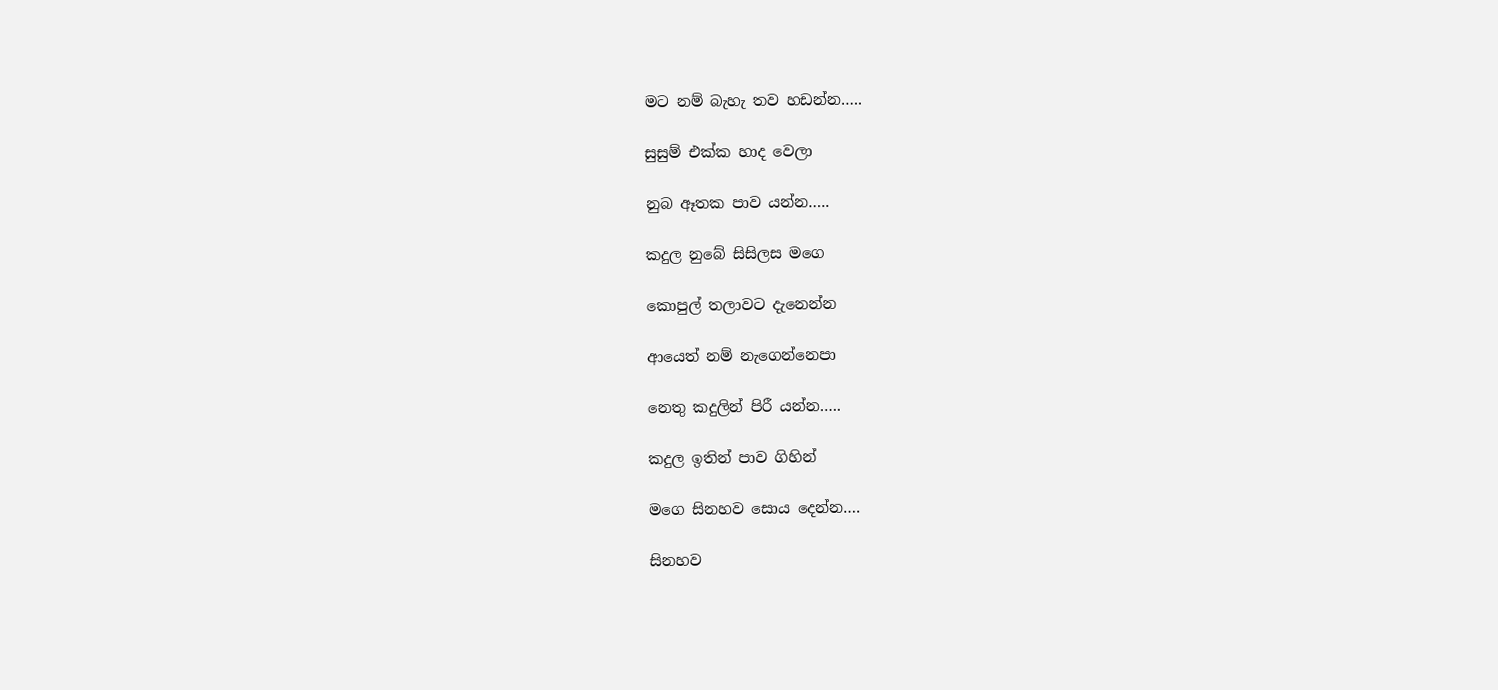මට නම් බැහැ තව හඩන්න…..

සුසුම් එක්ක හාද වෙලා

නුබ ඈතක පාව යන්න…..

කදුල නුබේ සිසිලස මගෙ

කොපුල් තලාවට දැනෙන්න

ආයෙත් නම් නැගෙන්නෙපා

නෙතු කදුලින් පිරී යන්න…..

කදුල ඉතින් පාව ගිහින්

මගෙ සිනහව සොය දෙන්න….

සිනහව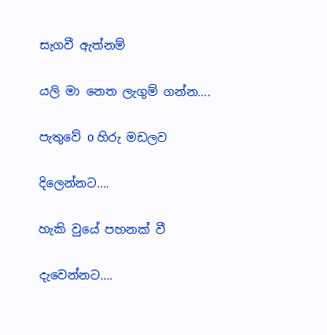සැගවී ඇත්නම්

යලි මා නෙත ලැගුම් ගන්න….

පැතුවේ o හිරු මඩලව

දිලෙන්නට….

හැකි වුයේ පහනක් වී

දැවෙන්නට….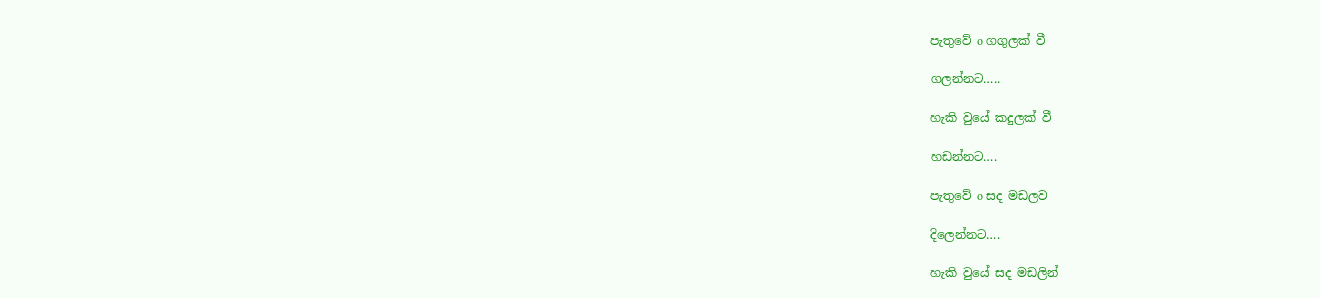පැතුවේ o ගගුලක් වී

ගලන්නට…..

හැකි වුයේ කදුලක් වී

හඩන්නට….

පැතුවේ o සද මඩලව

දිලෙන්නට….

හැකි වුයේ සද මඩලින්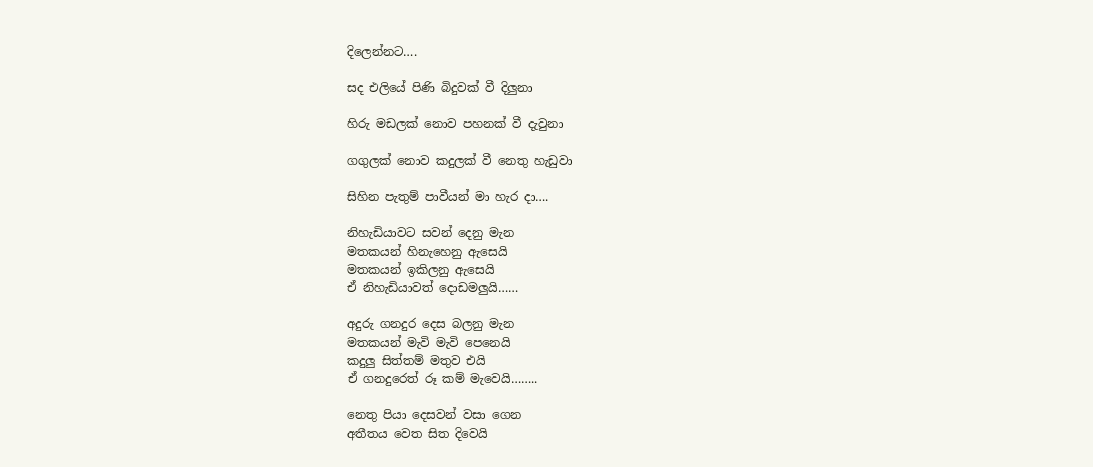දිලෙන්නට….

සද එලියේ පිණි බිදුවක් වී දිලුනා

හිරු මඩලක් නොව පහනක් වී දැවුනා

ගගුලක් නොව කදුලක් වී නෙතු හැඩුවා

සිහින පැතුම් පාවීයන් මා හැර දා….

නිහැඩියාවට සවන් දෙනු මැන
මතකයන් හිනැහෙනු ඇසෙයි
මතකයන් ඉකිලනු ඇසෙයි
ඒ නිහැඩියාවත් දොඩමලුයි……

අදුරු ගනදුර දෙස බලනු මැන
මතකයන් මැවි මැවි පෙනෙයි
කදුලු සිත්තම් මතුව එයි
ඒ ගනදුරෙත් රූ කම් මැවෙයි……..

නෙතු පියා දෙසවන් වසා ගෙන
අතීතය වෙත සිත දිවෙයි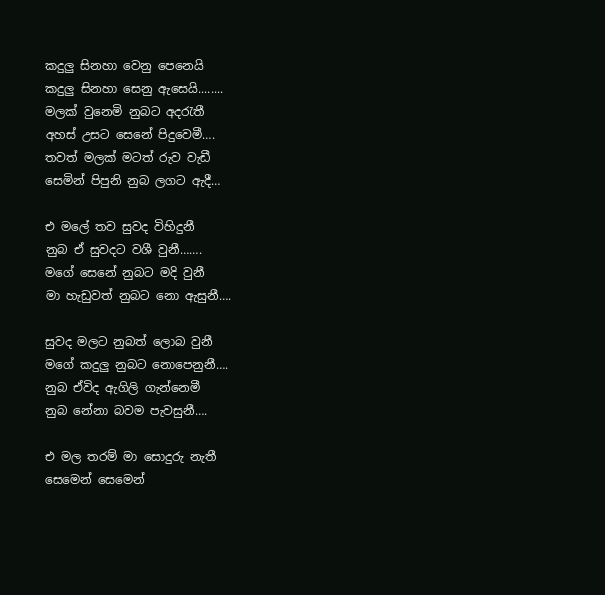කදුලු සිනහා වෙනු පෙනෙයි
කදුලු සිනහා සෙනු ඇසෙයි........
මලක් වුනෙමි නුබට අදරැතී
අහස් උසට සෙනේ පිදුවෙමී….
තවත් මලක් මටත් රුව වැඩී
සෙමින් පිපුනි නුබ ලගට ඇදී…

එ මලේ තව සුවද විහිදුනී
නුබ ඒ සුවදට වශී වුනී…….
මගේ සෙනේ නුබට මදි වුනී
මා හැඩුවත් නුබට නො ඇසුනී….

සුවද මලට නුබත් ලොබ වුනී
මගේ කදුලු නුබට නොපෙනුනී….
නුබ ඒවිද ඇගිලි ගැන්නෙමී
නුබ නේනා බවම පැවසුනී….

එ මල තරම් මා සොදුරු නැතී
සෙමෙන් සෙමෙන්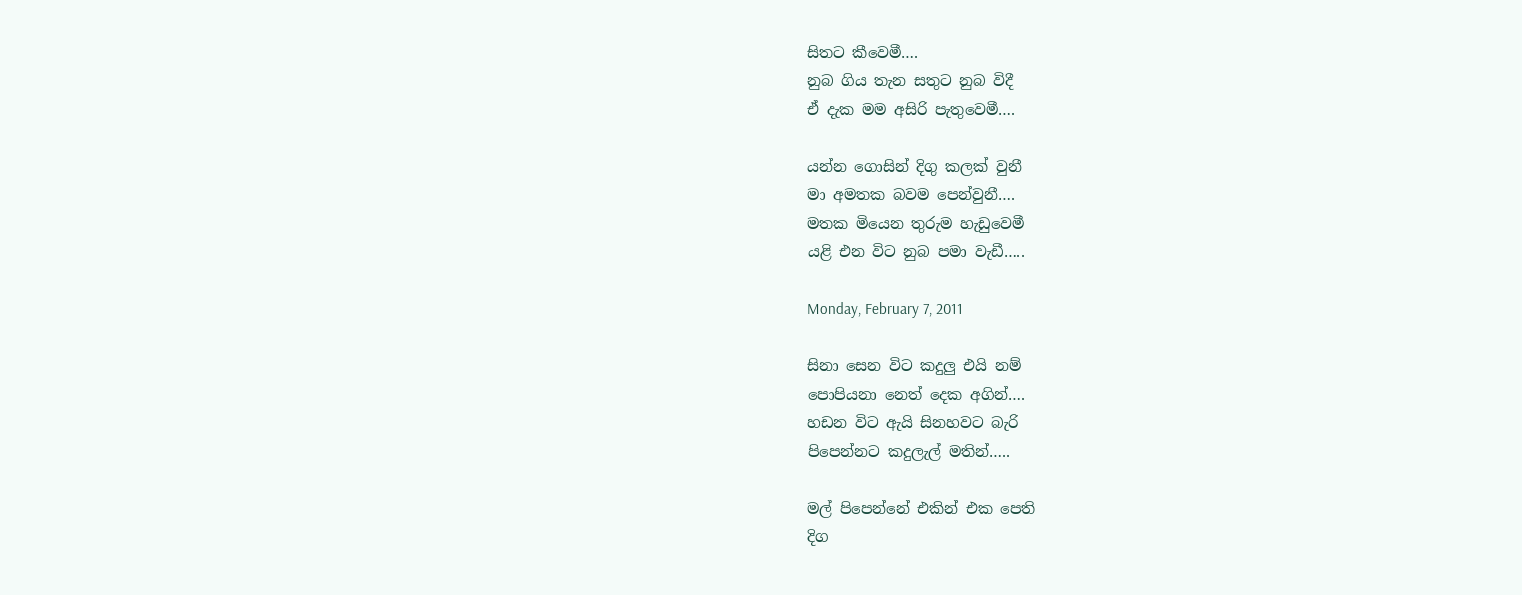සිතට කීවෙමී….
නුබ ගිය තැන සතුට නුබ විදී
ඒ දැක මම අසිරි පැතුවෙමී….

යන්න ගොසින් දිගු කලක් වුනී
මා අමතක බවම පෙන්වුනී….
මතක මියෙන තුරුම හැඩුවෙමී
යළි එන විට නුබ පමා වැඩී…..

Monday, February 7, 2011

සිනා සෙන විට කදුලු එයි නම්
පොපියනා නෙත් දෙක අගින්….
හඩන විට ඇයි සිනහවට බැරි
පිපෙන්නට කදුලැල් මතින්…..

මල් පිපෙන්නේ එකින් එක පෙති
දිග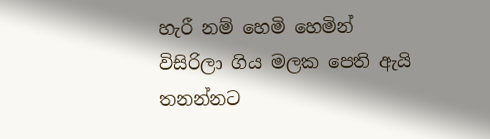හැරී නම් හෙමි හෙමින්
විසිරිලා ගිය මලක පෙති ඇයි
තනන්නට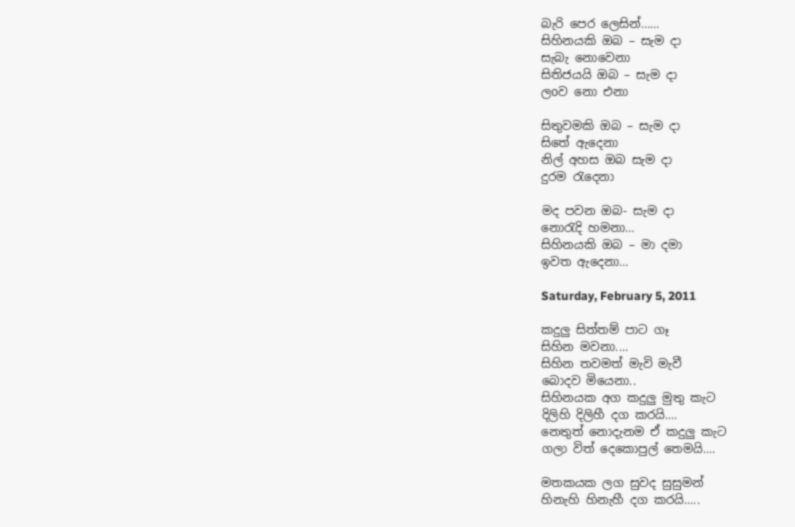බැරි පෙර ලෙසින්……
සිහිනයකි ඔබ – සැම දා
සැබැ නොවෙනා
සිතිජයයි ඔබ – සැම දා
ලoව නො එනා

සිතුවමකි ඔබ – සැම දා
සිතේ ඇදෙනා
නිල් අහස ඔබ සැම දා
දුරම රැදෙනා

මද පවන ඔබ- සැම දා
නොරැදි හමනා…
සිහිනයකි ඔබ – මා දමා
ඉවත ඇදෙනා…

Saturday, February 5, 2011

කදුලු සිත්තම් පාට ගෑ
සිහින මවනා....
සිහින තවමත් මැවි මැවී
බොදව මියෙනා..
සිහිනයක අග කදුලු මුතු කැට
දිලිහි දිලිහී දග කරයි....
නෙතුත් නොදැනම ඒ කදුලු කැට
ගලා විත් දෙකොපුල් තෙමයි....

මතකයක ලග සුවද සුසුමන්
හිනැහි හිනැහී දග කරයි.....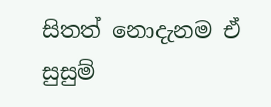සිතත් නොදැනම ඒ සුසුම්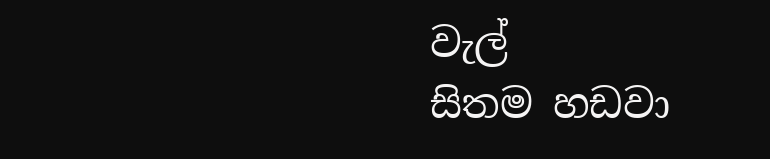වැල්
සිතම හඩවා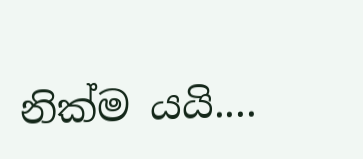නික්ම යයි....